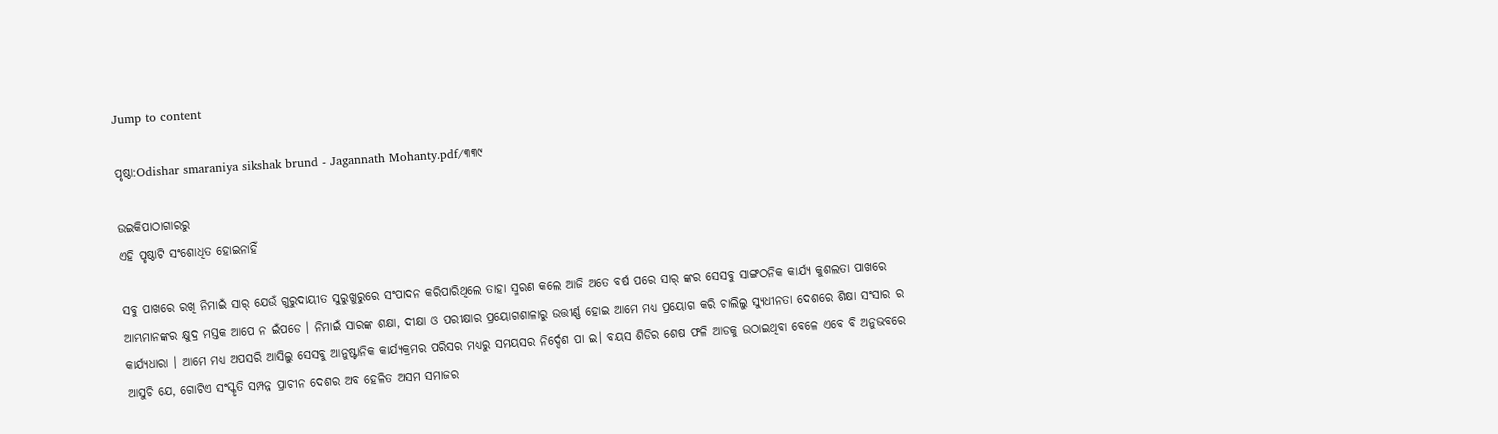Jump to content

ପୃଷ୍ଠା:Odishar smaraniya sikshak brund - Jagannath Mohanty.pdf/୩୩୯

ଉଇକିପାଠାଗାର‌ରୁ
ଏହି ପୃଷ୍ଠାଟି ସଂଶୋଧିତ ହୋଇନାହିଁ

ସବୁ ପାଖରେ ରଖି ନିମାଇଁ ସାର୍ ଯେଉଁ ଗୁରୁଦାୟୀତ ସୁରୁଖୁରୁରେ ସଂପାଦନ କରିପାରିଥିଲେ ତାହା ସ୍ମରଣ କଲେ ଆଜି ଅତେ ବର୍ଷ ପରେ ସାର୍ ଙ୍କର ସେସବୁ ସାଙ୍ଗଠନିକ କାର୍ଯ୍ଯ କୁଶଲତା ପାଖରେ ଆମ୍ଭମାନଙ୍କର କ୍ଷୁଦ୍ର ମସ୍ତକ ଆପେ ନ ଇଁପଡେ । ନିମାଇଁ ସାରଙ୍କ ଶକ୍ଷା, ଦୀକ୍ଷା ଓ ପରୀକ୍ଷାର ପ୍ରୟୋଗଶାଳାରୁ ଉତ୍ତୀର୍ଣ୍ଣ ହୋଇ ଆମେ ମଧ୍ଯ ପ୍ରୟୋଗ କରି ଚାଲିଲୁ ସ୍ଯୁଧୀନତା ଦେଶରେ ଶିକ୍ଷା ସଂସାର ର କାର୍ଯ୍ଯଧାରା । ଆମେ ମଧ୍ଯ ଅପସରି ଆସିଲୁ ସେସବୁ ଆନୁଷ୍ଟାନିକ କାର୍ଯ୍ଯକ୍ରମର ପରିସର ମଧ୍ଯରୁ ସମୟସର ନିର୍ଦ୍ଦେଶ ପା ଇ। ବୟସ ଶିଡିର ଶେଷ ଫଳି ଆଡକୁ ଉଠାଇଥିବା ବେଳେ ଏବେ ବି ଅନୁଭବରେ ଆସୁଚି ଯେ, ଗୋଟିଏ ସଂସ୍କୃତି ସମ୍ପନ୍ନ ପ୍ରାଚୀନ ଦେଶର ଅବ ହେଳିତ ଅସମ ସମାଜର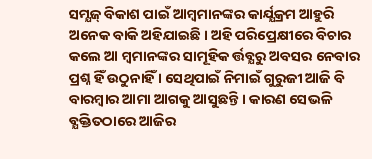ସମ୍ଯଜ୍ ବିକାଶ ପାଇଁ ଆମ୍ବମାନଙ୍କର କାର୍ଯ୍ଯକ୍ରମ ଆହୁରି ଅନେକ ବାକି ଅହିଯାଇଛି । ଅହି ପରିପ୍ରେକ୍ଷୀରେ ବିଚାର କଲେ ଆ ମ୍ବମାନଙ୍କର ସାମୂହିକ ର୍ତ୍ତବ୍ଯରୁ ଅବସର ନେବାର ପ୍ରଶ୍ନ ହିଁ ଉଠୁନାହିଁ । ସେଥିପାଇଁ ନିମାଇଁ ଗୁରୁଜୀ ଆଜି ବି ବାରମ୍ବାର ଆମା ଆଗକୁ ଆସୁଛନ୍ତି । କାରଣ ସେଭଳି ବ୍ଯକ୍ତିତଠାରେ ଆଜିର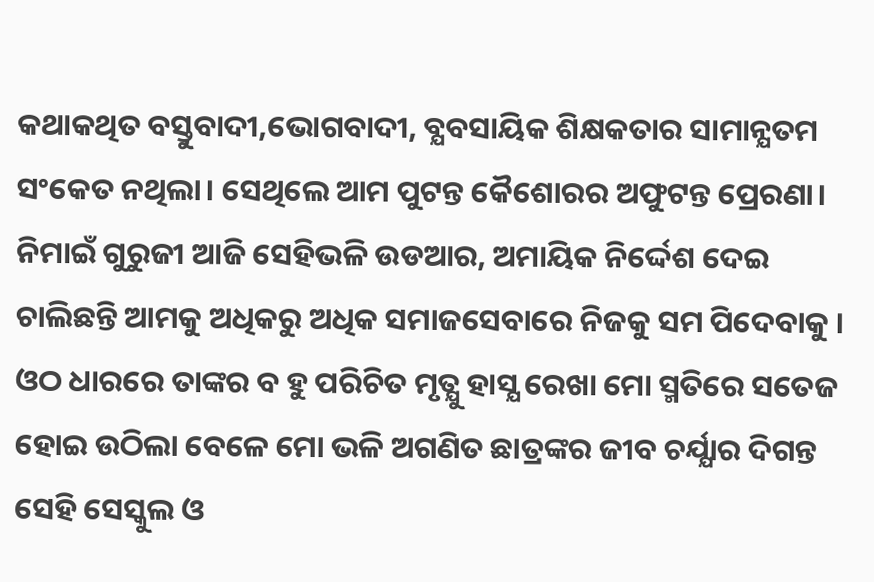କଥାକଥିତ ବସ୍ତୁବାଦୀ,ଭୋଗବାଦୀ, ବ୍ଯବସାୟିକ ଶିକ୍ଷକତାର ସାମାନ୍ଯତମ ସଂକେତ ନଥିଲା। ସେଥିଲେ ଆମ ପୁଟନ୍ତ କୈଶୋରର ଅଫୁଟନ୍ତ ପ୍ରେରଣା। ନିମାଇଁ ଗୁରୁଜୀ ଆଜି ସେହିଭଳି ଉଡଆର, ଅମାୟିକ ନିର୍ଦ୍ଦେଶ ଦେଇ ଚାଲିଛନ୍ତି ଆମକୁ ଅଧିକରୁ ଅଧିକ ସମାଜସେବାରେ ନିଜକୁ ସମ ପିଦେବାକୁ । ଓଠ ଧାରରେ ତାଙ୍କର ବ ହୁ ପରିଚିତ ମୃତ୍ଯୁ ହାସ୍ଯ ରେଖା ମୋ ସ୍ମତିରେ ସତେଜ ହୋଇ ଉଠିଲା ବେଳେ ମୋ ଭଳି ଅଗଣିତ ଛାତ୍ରଙ୍କର ଜୀବ ଚର୍ଯ୍ଯାର ଦିଗନ୍ତ ସେହି ସେସ୍କୁଲ ଓ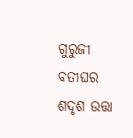ଗୁରୁଜୀ ବତୀଘର ଶଦୃଶ ଉତ୍ତା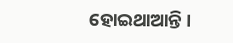ହୋଇଥାଆନ୍ତି ।